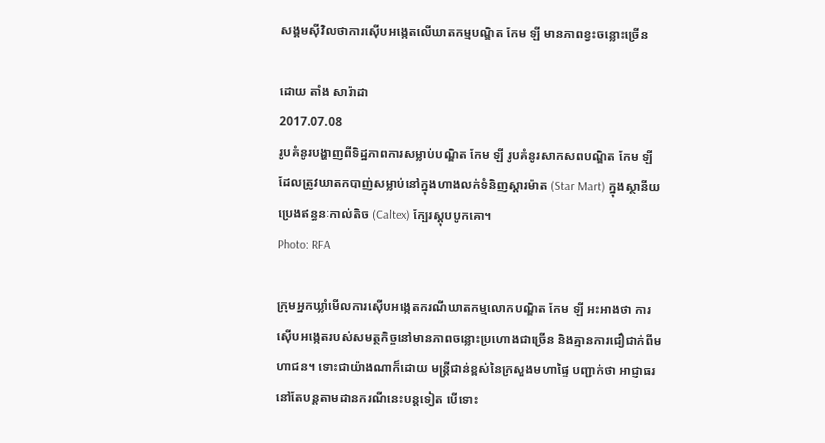សង្គមស៊ីវិលថាការស៊ើបអង្កេតលើឃាតកម្មបណ្ឌិត កែម ឡី មានភាពខ្វះចន្លោះច្រើន

ដោយ តាំង សារ៉ាដា
2017.07.08
រូបគំនូរបង្ហាញពីទិដ្ឋភាពការសម្លាប់បណ្ឌិត កែម ឡី រូបគំនូរសាកសពបណ្ឌិត កែម ឡី ដែលត្រូវឃាតកបាញ់សម្លាប់នៅក្នុងហាងលក់ទំនិញស្ដារម៉ាត (Star Mart) ក្នុងស្ថានីយប្រេងឥន្ធនៈកាល់តិច (Caltex) ក្បែរស្ដុបបូកគោ។
Photo: RFA

ក្រុមអ្នកឃ្លាំមើលការស៊ើបអង្កេតករណីឃាតកម្មលោកបណ្ឌិត កែម ឡី អះអាងថា ការស៊ើបអង្កេតរបស់សមត្ថកិច្ចនៅមានភាពចន្លោះប្រហោងជាច្រើន និងគ្មានការជឿជាក់ពីមហាជន។ ទោះជាយ៉ាងណាក៏ដោយ មន្ត្រីជាន់ខ្ពស់នៃក្រសួងមហាផ្ទៃ បញ្ជាក់ថា អាជ្ញាធរនៅតែបន្តតាមដានករណីនេះបន្តទៀត បើទោះ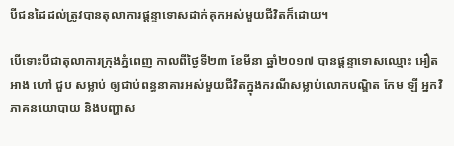បីជនដៃដល់ត្រូវបានតុលាការផ្ដន្ទាទោសដាក់គុកអស់មួយជីវិតក៏ដោយ។

បើទោះបីជាតុលាការក្រុងភ្នំពេញ កាលពីថ្ងៃទី២៣ ខែមីនា ឆ្នាំ២០១៧ បានផ្ដន្ទាទោសឈ្មោះ អឿត អាង ហៅ ជួប សម្លាប់ ឲ្យជាប់ពន្ធនាគារអស់មួយជីវិតក្នុងករណីសម្លាប់លោកបណ្ឌិត កែម ឡី អ្នកវិភាគនយោបាយ និងបញ្ហាស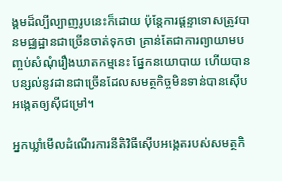ង្គមដ៏ល្បីល្បាញរូបនេះក៏ដោយ ប៉ុន្តែការផ្ដន្ទាទោសត្រូវបានមជ្ឈដ្ឋានជាច្រើនចាត់ទុកថា គ្រាន់តែជាការព្យាយាមបញ្ចប់សំណុំរឿងឃាតកម្មនេះ ផ្នែកនយោបាយ ហើយបានបន្សល់នូវដានជាច្រើនដែលសមត្ថកិច្ចមិនទាន់បានស៊ើបអង្កេតឲ្យស៊ីជម្រៅ។

អ្នកឃ្លាំមើលដំណើរការនីតិវិធីស៊ើបអង្កេតរបស់សមត្ថកិ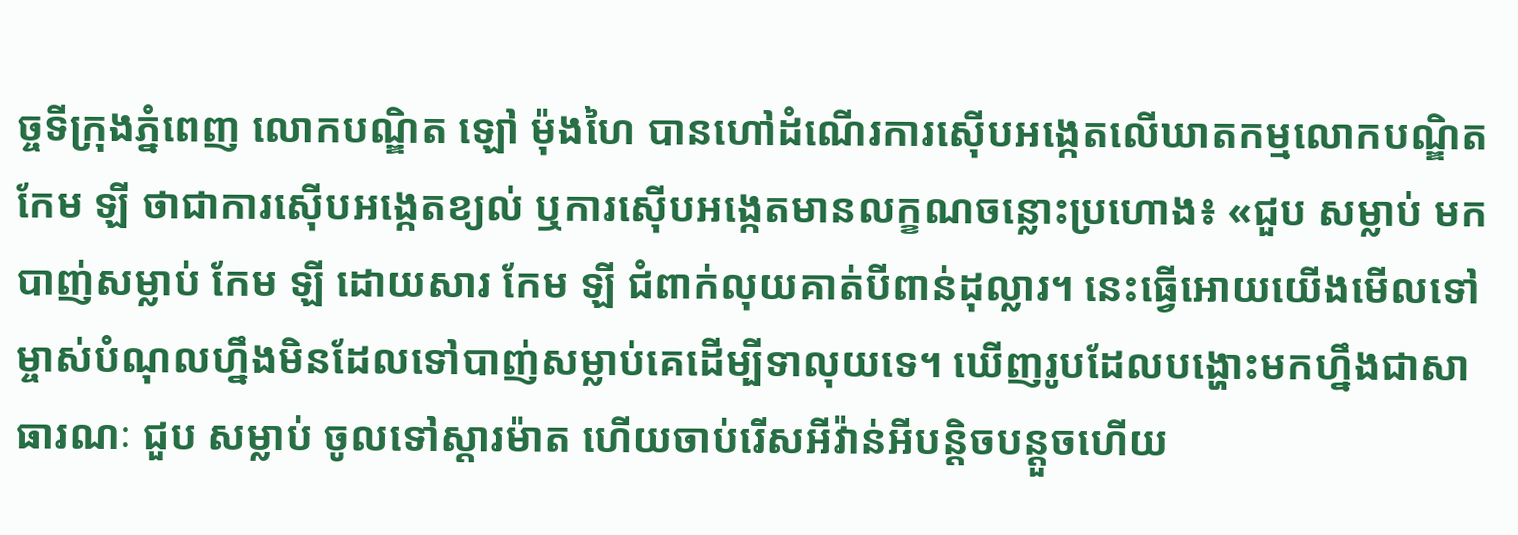ច្ចទីក្រុងភ្នំពេញ លោកបណ្ឌិត ឡៅ ម៉ុងហៃ បានហៅដំណើរការស៊ើបអង្កេតលើឃាតកម្មលោកបណ្ឌិត កែម ឡី ថាជាការស៊ើបអង្កេតខ្យល់ ឬការស៊ើបអង្កេតមានលក្ខណចន្លោះប្រហោង៖ «ជួប សម្លាប់ មកបាញ់សម្លាប់ កែម ឡី ដោយសារ កែម ឡី ជំពាក់លុយគាត់បីពាន់ដុល្លារ។ នេះធ្វើអោយយើងមើលទៅម្ចាស់បំណុលហ្នឹងមិនដែលទៅបាញ់សម្លាប់គេដើម្បីទាលុយទេ។ ឃើញរូបដែលបង្ហោះមកហ្នឹងជាសាធារណៈ ជួប សម្លាប់ ចូលទៅស្តារម៉ាត ហើយចាប់រើសអីវ៉ាន់អីបន្តិចបន្តួចហើយ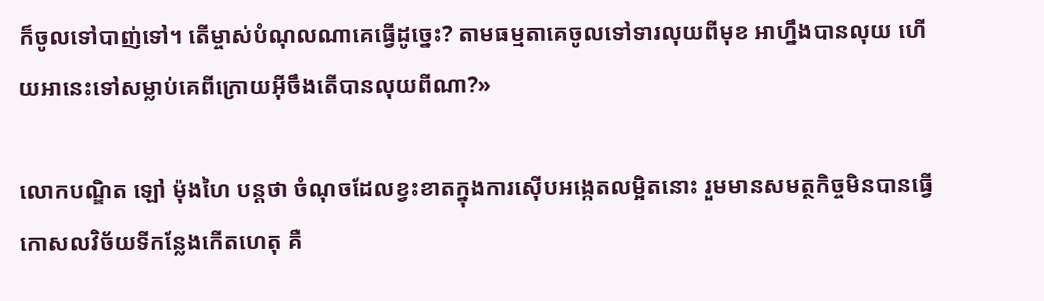ក៏ចូលទៅបាញ់ទៅ។ តើម្ចាស់បំណុលណាគេធ្វើដូច្នេះ? តាមធម្មតាគេចូលទៅទារលុយពីមុខ អាហ្នឹងបានលុយ ហើយអានេះទៅសម្លាប់គេពីក្រោយអ៊ីចឹងតើបានលុយពីណា?»

លោកបណ្ឌិត ឡៅ ម៉ុងហៃ បន្តថា ចំណុចដែលខ្វះខាតក្នុងការស៊ើបអង្កេតលម្អិតនោះ រួមមានសមត្ថកិច្ចមិនបានធ្វើកោសលវិច័យទីកន្លែងកើតហេតុ គឺ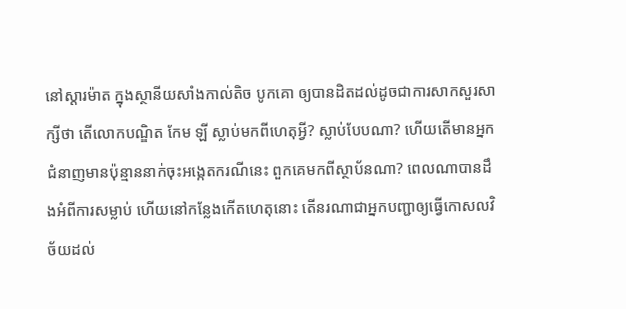នៅស្តារម៉ាត ក្នុងស្ថានីយសាំងកាល់តិច បូកគោ ឲ្យបានដិតដល់ដូចជាការសាកសួរសាក្សីថា តើលោកបណ្ឌិត កែម ឡី ស្លាប់មកពីហេតុអ្វី? ស្លាប់បែបណា? ហើយតើមានអ្នកជំនាញមានប៉ុន្មាននាក់ចុះអង្កេតករណីនេះ ពួកគេមកពីស្ថាប័នណា? ពេលណាបានដឹងអំពីការសម្លាប់ ហើយនៅកន្លែងកើតហេតុនោះ តើនរណាជាអ្នកបញ្ជាឲ្យធ្វើកោសលវិច័យដល់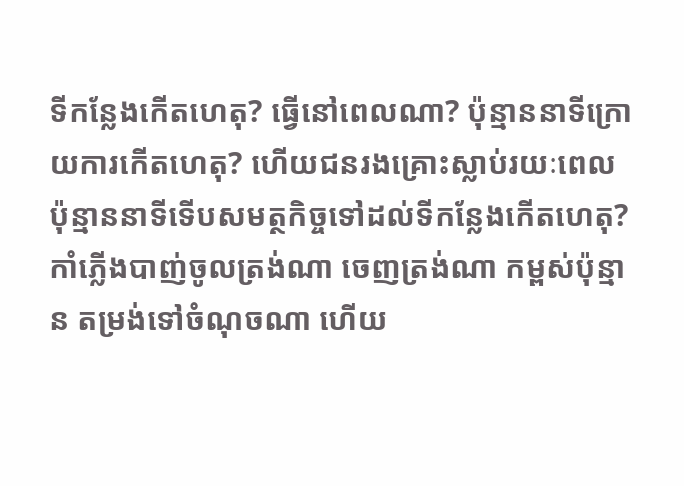ទីកន្លែងកើតហេតុ? ធ្វើនៅពេលណា? ប៉ុន្មាននាទីក្រោយការកើតហេតុ? ហើយជនរងគ្រោះស្លាប់រយៈពេលប៉ុន្មាននាទីទើបសមត្ថកិច្ចទៅដល់ទីកន្លែងកើតហេតុ? កាំភ្លើងបាញ់ចូលត្រង់ណា ចេញត្រង់ណា កម្ពស់ប៉ុន្មាន តម្រង់ទៅចំណុចណា ហើយ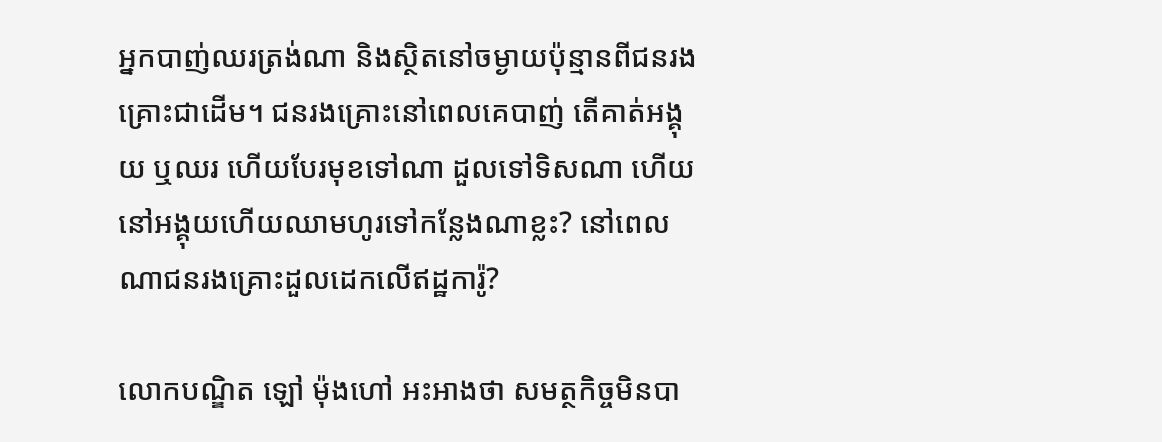អ្នកបាញ់ឈរត្រង់ណា និងស្ថិតនៅចម្ងាយប៉ុន្មានពីជនរងគ្រោះជាដើម។ ជនរងគ្រោះនៅពេលគេបាញ់ តើគាត់អង្គុយ ឬឈរ ហើយបែរមុខទៅណា ដួលទៅទិសណា ហើយនៅអង្គុយហើយឈាមហូរទៅកន្លែងណាខ្លះ? នៅពេលណាជនរងគ្រោះដួលដេកលើឥដ្ឋការ៉ូ?

លោកបណ្ឌិត ឡៅ ម៉ុងហៅ អះអាងថា សមត្ថកិច្ចមិនបា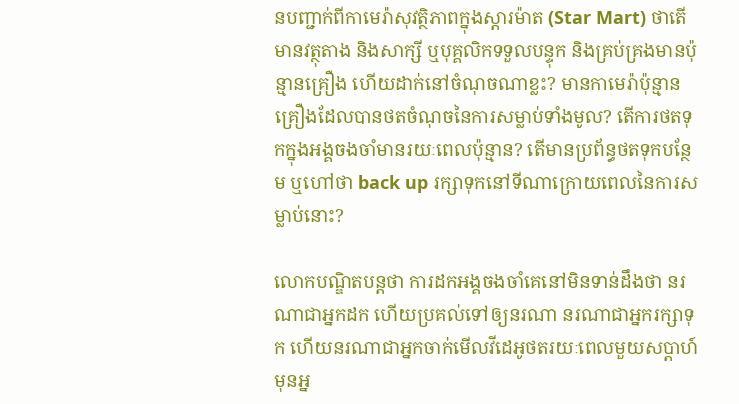នបញ្ជាក់ពីកាមេរ៉ាសុវត្ថិភាពក្នុងស្តារម៉ាត (Star Mart) ថាតើមានវត្ថុតាង និងសាក្សី ឬបុគ្គលិកទទួលបន្ទុក និងគ្រប់គ្រងមានប៉ុន្មានគ្រឿង ហើយដាក់នៅចំណុចណាខ្លះ? មានកាមេរ៉ាប៉ុន្មានគ្រឿងដែលបានថតចំណុចនៃការសម្លាប់ទាំងមូល? តើការថតទុកក្នុងអង្គចងចាំមានរយៈពេលប៉ុន្មាន? តើមានប្រព័ន្ធថតទុកបន្ថែម ឬហៅថា back up រក្សាទុកនៅទីណាក្រោយពេលនៃការសម្លាប់នោះ?

លោកបណ្ឌិតបន្តថា ការដកអង្គចងចាំគេនៅមិនទាន់ដឹងថា នរណាជាអ្នកដក ហើយប្រគល់ទៅឲ្យនរណា នរណាជាអ្នករក្សាទុក ហើយនរណាជាអ្នកចាក់មើលវីដេអូថតរយៈពេលមួយសប្ដាហ៍មុនអ្ន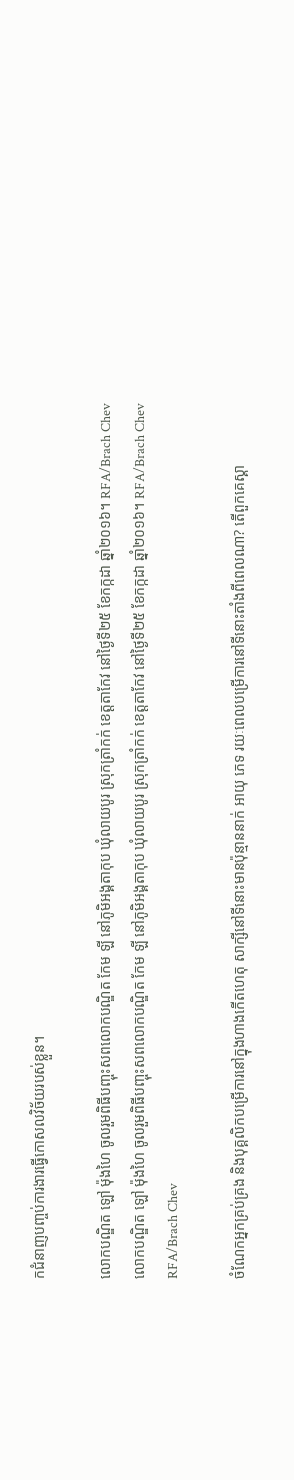កជំនាញបញ្ចប់ការងារធ្វើកោសលវិច័យរបស់ខ្លួន។

លោកបណ្ឌិត ឡៅ ម៉ុងហៃ ចូលរួមពិធីបញ្ចុះសពលោកបណ្ឌិត កែម ឡី នៅភូមិអង្គតាកុប ឃុំលាយបូរ ស្រុកត្រាំកក់ ខេត្តតាកែវ នៅថ្ងៃទី២៥ ខែកក្កដា ឆ្នាំ២០១៦។ RFA/Brach Chev
លោកបណ្ឌិត ឡៅ ម៉ុងហៃ ចូលរួមពិធីបញ្ចុះសពលោកបណ្ឌិត កែម ឡី នៅភូមិអង្គតាកុប ឃុំលាយបូរ ស្រុកត្រាំកក់ ខេត្តតាកែវ នៅថ្ងៃទី២៥ ខែកក្កដា ឆ្នាំ២០១៦។ RFA/Brach Chev
RFA/Brach Chev

ចំណែកអ្នកគ្រប់គ្រង និងបុគ្គលិកបម្រើការនៅក្នុងហាងកើតហេតុ សាក្សីនៅទីនោះមានប៉ុន្មាននាក់ អាយុ ភេទ រយៈពេលបម្រើការនៅទីនោះតាំងពីពេលណា? តើពួកគេស្គា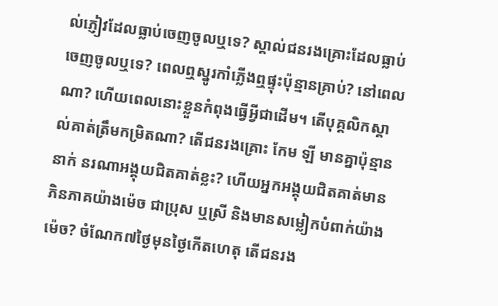ល់ភ្ញៀវដែលធ្លាប់ចេញចូលឬទេ? ស្គាល់ជនរងគ្រោះដែលធ្លាប់ចេញចូលឬទេ? ពេលឮស្នូរកាំភ្លើងឮផ្ទុះប៉ុន្មានគ្រាប់? នៅពេលណា? ហើយពេលនោះខ្លួនកំពុងធ្វើអ្វីជាដើម។ តើបុគ្គលិកស្គាល់គាត់ត្រឹមកម្រិតណា? តើជនរងគ្រោះ កែម ឡី មានគ្នាប៉ុន្មាននាក់ នរណាអង្គុយជិតគាត់ខ្លះ? ហើយអ្នកអង្គុយជិតគាត់មានភិនភាគយ៉ាងម៉េច ជាប្រុស ឬស្រី និងមានសម្លៀកបំពាក់យ៉ាងម៉េច? ចំណែក៧ថ្ងៃមុនថ្ងៃកើតហេតុ តើជនរង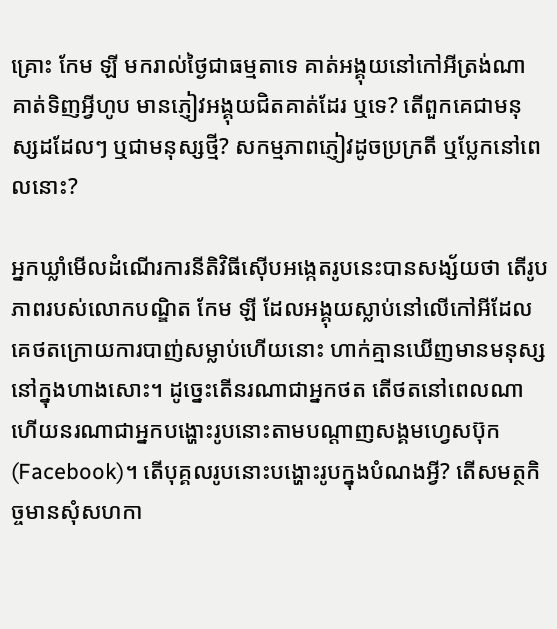គ្រោះ កែម ឡី មករាល់ថ្ងៃជាធម្មតាទេ គាត់អង្គុយនៅកៅអីត្រង់ណា គាត់ទិញអ្វីហូប មានភ្ញៀវអង្គុយជិតគាត់ដែរ ឬទេ? តើពួកគេជាមនុស្សដដែលៗ ឬជាមនុស្សថ្មី? សកម្មភាពភ្ញៀវដូចប្រក្រតី ឬប្លែកនៅពេលនោះ?

អ្នកឃ្លាំមើលដំណើរការនីតិវិធីស៊ើបអង្កេតរូបនេះបានសង្ស័យថា តើរូបភាពរបស់លោកបណ្ឌិត កែម ឡី ដែលអង្គុយស្លាប់នៅលើកៅអីដែលគេថតក្រោយការបាញ់សម្លាប់ហើយនោះ ហាក់គ្មានឃើញមានមនុស្សនៅក្នុងហាងសោះ។ ដូច្នេះតើនរណាជាអ្នកថត តើថតនៅពេលណា ហើយនរណាជាអ្នកបង្ហោះរូបនោះតាមបណ្ដាញសង្គមហ្វេសប៊ុក (Facebook)។ តើបុគ្គលរូបនោះបង្ហោះរូបក្នុងបំណងអ្វី? តើសមត្ថកិច្ចមានសុំសហកា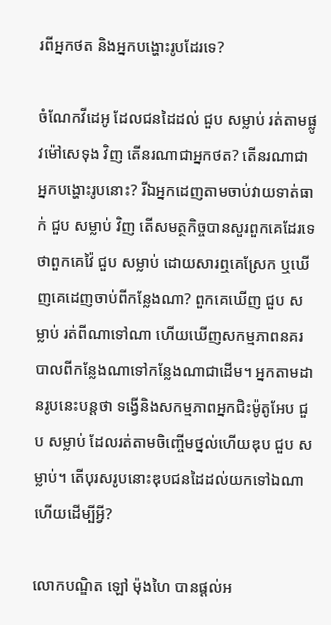រពីអ្នកថត និងអ្នកបង្ហោះរូបដែរទេ?

ចំណែកវីដេអូ ដែលជនដៃដល់ ជួប សម្លាប់ រត់តាមផ្លូវម៉ៅសេទុង វិញ តើនរណាជាអ្នកថត? តើនរណាជាអ្នកបង្ហោះរូបនោះ? រីឯអ្នកដេញតាមចាប់វាយទាត់ធាក់ ជួប សម្លាប់ វិញ តើសមត្ថកិច្ចបានសួរពួកគេដែរទេ ថាពួកគេវ៉ៃ ជួប សម្លាប់ ដោយសារឮគេស្រែក ឬឃើញគេដេញចាប់ពីកន្លែងណា? ពួកគេឃើញ ជួប សម្លាប់ រត់ពីណាទៅណា ហើយឃើញសកម្មភាពនគរបាលពីកន្លែងណាទៅកន្លែងណាជាដើម។ អ្នកតាមដានរូបនេះបន្តថា ទង្វើនិងសកម្មភាពអ្នកជិះម៉ូតូអែប ជួប សម្លាប់ ដែលរត់តាមចិញ្ចើមថ្នល់ហើយឌុប ជួប សម្លាប់។ តើបុរសរូបនោះឌុបជនដៃដល់យកទៅឯណា ហើយដើម្បីអ្វី?

លោកបណ្ឌិត ឡៅ ម៉ុងហៃ បានផ្ដល់អ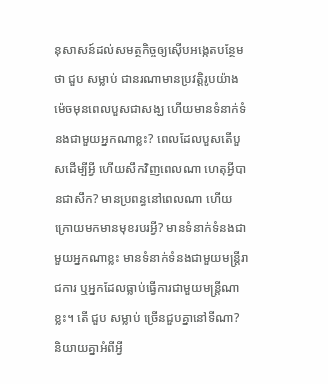នុសាសន៍ដល់សមត្ថកិច្ចឲ្យស៊ើបអង្កេតបន្ថែមថា ជួប សម្លាប់ ជានរណាមានប្រវត្តិរូបយ៉ាងម៉េចមុនពេលបួសជាសង្ឃ ហើយមានទំនាក់ទំនងជាមួយអ្នកណាខ្លះ? ពេលដែលបួសតើបួសដើម្បីអ្វី ហើយសឹកវិញពេលណា ហេតុអ្វីបានជាសឹក? មានប្រពន្ធនៅពេលណា ហើយក្រោយមកមានមុខរបរអ្វី? មានទំនាក់ទំនងជាមួយអ្នកណាខ្លះ មានទំនាក់ទំនងជាមួយមន្ត្រីរាជការ ឬអ្នកដែលធ្លាប់ធ្វើការជាមួយមន្ត្រីណាខ្លះ។ តើ ជួប សម្លាប់ ច្រើនជួបគ្នានៅទីណា? និយាយគ្នាអំពីអ្វី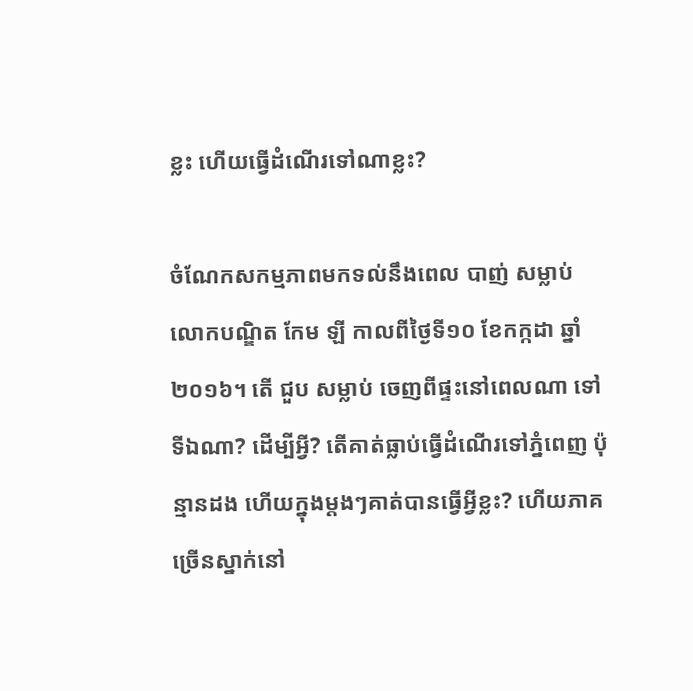ខ្លះ ហើយធ្វើដំណើរទៅណាខ្លះ?

ចំណែកសកម្មភាពមកទល់នឹងពេល បាញ់ សម្លាប់ លោកបណ្ឌិត កែម ឡី កាលពីថ្ងៃទី១០ ខែកក្កដា ឆ្នាំ២០១៦។ តើ ជួប សម្លាប់ ចេញពីផ្ទះនៅពេលណា ទៅទីឯណា? ដើម្បីអ្វី? តើគាត់ធ្លាប់ធ្វើដំណើរទៅភ្នំពេញ ប៉ុន្មានដង ហើយក្នុងម្តងៗគាត់បានធ្វើអ្វីខ្លះ? ហើយភាគច្រើនស្នាក់នៅ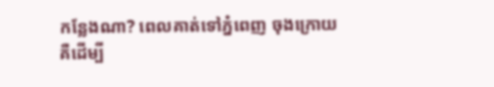កន្លែងណា? ពេលគាត់ទៅភ្នំពេញ ចុងក្រោយគឺដើម្បី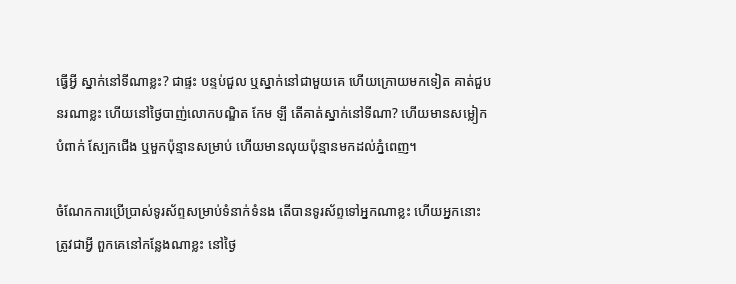ធ្វើអ្វី ស្នាក់នៅទីណាខ្លះ? ជាផ្ទះ បន្ទប់ជួល ឬស្នាក់នៅជាមួយគេ ហើយក្រោយមកទៀត គាត់ជួបនរណាខ្លះ ហើយនៅថ្ងៃបាញ់លោកបណ្ឌិត កែម ឡី តើគាត់ស្នាក់នៅទីណា? ហើយមានសម្លៀកបំពាក់ ស្បែកជើង ឬមួកប៉ុន្មានសម្រាប់ ហើយមានលុយប៉ុន្មានមកដល់ភ្នំពេញ។

ចំណែកការប្រើប្រាស់ទូរស័ព្ទសម្រាប់ទំនាក់ទំនង តើបានទូរស័ព្ទទៅអ្នកណាខ្លះ ហើយអ្នកនោះត្រូវជាអ្វី ពួកគេនៅកន្លែងណាខ្លះ នៅថ្ងៃ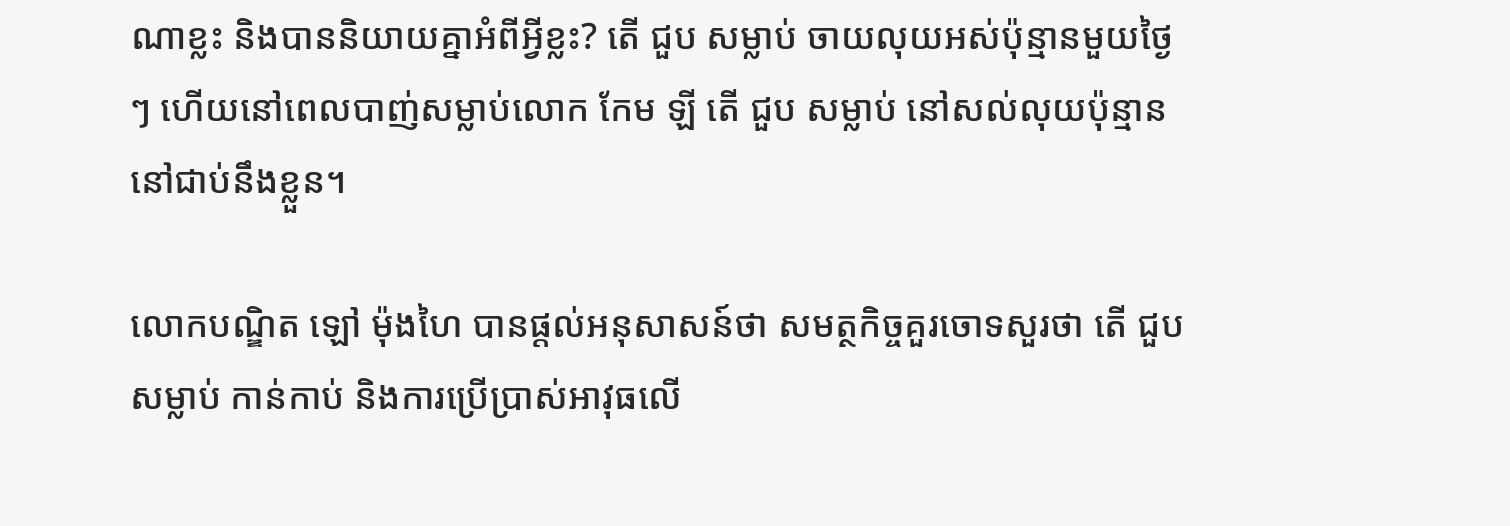ណាខ្លះ និងបាននិយាយគ្នាអំពីអ្វីខ្លះ? តើ ជួប សម្លាប់ ចាយលុយអស់ប៉ុន្មានមួយថ្ងៃៗ ហើយនៅពេលបាញ់សម្លាប់លោក កែម ឡី តើ ជួប សម្លាប់ នៅសល់លុយប៉ុន្មាននៅជាប់នឹងខ្លួន។

លោកបណ្ឌិត ឡៅ ម៉ុងហៃ បានផ្តល់អនុសាសន៍ថា សមត្ថកិច្ចគួរចោទសួរថា តើ ជួប សម្លាប់ កាន់កាប់ និងការប្រើប្រាស់អាវុធលើ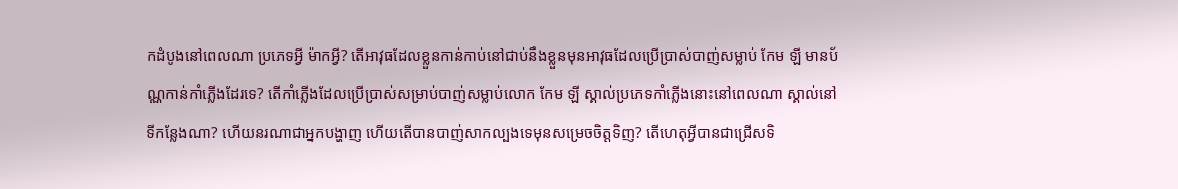កដំបូងនៅពេលណា ប្រភេទអ្វី ម៉ាកអ្វី? តើអាវុធដែលខ្លួនកាន់កាប់នៅជាប់នឹងខ្លួនមុនអាវុធដែលប្រើប្រាស់បាញ់សម្លាប់ កែម ឡី មានប័ណ្ណកាន់កាំភ្លើងដែរទេ? តើកាំភ្លើងដែលប្រើប្រាស់សម្រាប់បាញ់សម្លាប់លោក កែម ឡី ស្គាល់ប្រភេទកាំភ្លើងនោះនៅពេលណា ស្គាល់នៅទីកន្លែងណា? ហើយនរណាជាអ្នកបង្ហាញ ហើយតើបានបាញ់សាកល្បងទេមុនសម្រេចចិត្តទិញ? តើហេតុអ្វីបានជាជ្រើសទិ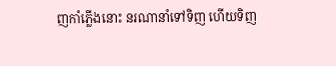ញកាំភ្លើងនោះ នរណានាំទៅទិញ ហើយទិញ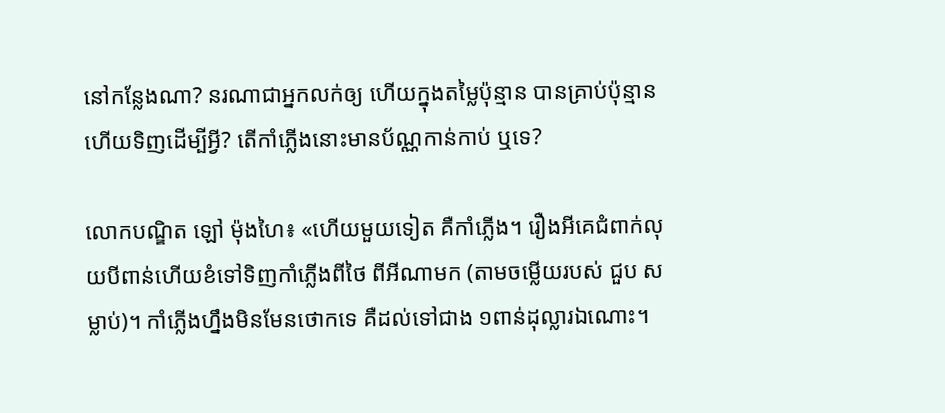នៅកន្លែងណា? នរណាជាអ្នកលក់ឲ្យ ហើយក្នុងតម្លៃប៉ុន្មាន បានគ្រាប់ប៉ុន្មាន ហើយទិញដើម្បីអ្វី? តើកាំភ្លើងនោះមានប័ណ្ណកាន់កាប់ ឬទេ?

លោកបណ្ឌិត ឡៅ ម៉ុងហៃ៖ «ហើយមួយទៀត គឺកាំភ្លើង។ រឿងអីគេជំពាក់លុយបីពាន់ហើយខំទៅទិញកាំភ្លើងពីថៃ ពីអីណាមក (តាមចម្លើយរបស់ ជួប សម្លាប់)។ កាំភ្លើងហ្នឹងមិនមែនថោកទេ គឺដល់ទៅជាង ១ពាន់ដុល្លារឯណោះ។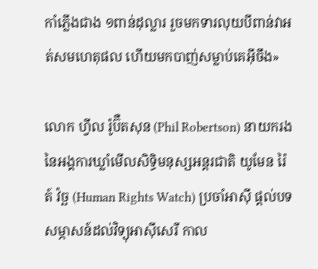កាំភ្លើងជាង ១ពាន់ដុល្លារ រួចមកទារលុយបីពាន់វាអត់សមហេតុផល ហើយមកបាញ់សម្លាប់គេអ៊ីចឹង»

លោក ហ្វីល រ៉ូប៊ឺតសុន (Phil Robertson) នាយករងនៃអង្គការឃ្លាំមើលសិទ្ធិមនុស្សអន្តរជាតិ យូមែន រ៉ៃត៍ វ៉ច្ឆ (Human Rights Watch) ប្រចាំអាស៊ី ផ្ដល់បទសម្ភាសន៍ដល់វិទ្យុអាស៊ីសេរី កាល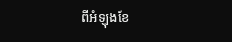ពីអំឡុងខែ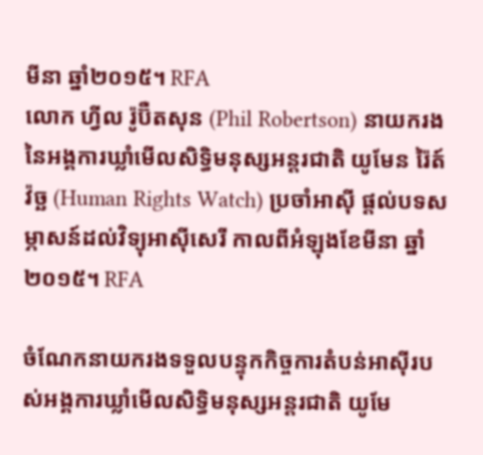មីនា ឆ្នាំ២០១៥។ RFA
លោក ហ្វីល រ៉ូប៊ឺតសុន (Phil Robertson) នាយករងនៃអង្គការឃ្លាំមើលសិទ្ធិមនុស្សអន្តរជាតិ យូមែន រ៉ៃត៍ វ៉ច្ឆ (Human Rights Watch) ប្រចាំអាស៊ី ផ្ដល់បទសម្ភាសន៍ដល់វិទ្យុអាស៊ីសេរី កាលពីអំឡុងខែមីនា ឆ្នាំ២០១៥។ RFA

ចំណែកនាយករងទទួលបន្ទុកកិច្ចការតំបន់អាស៊ីរបស់អង្គការឃ្លាំមើលសិទ្ធិមនុស្សអន្តរជាតិ យូមែ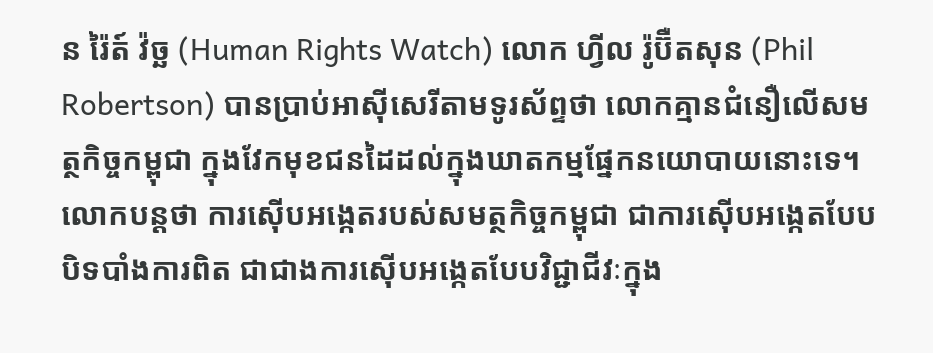ន រ៉ៃត៍ វ៉ច្ឆ (Human Rights Watch) លោក ហ្វីល រ៉ូប៊ឺតសុន (Phil Robertson) បានប្រាប់អាស៊ីសេរីតាមទូរស័ព្ទថា លោកគ្មានជំនឿលើសមត្ថកិច្ចកម្ពុជា ក្នុងវែកមុខជនដៃដល់ក្នុងឃាតកម្មផ្នែកនយោបាយនោះទេ។ លោកបន្តថា ការស៊ើបអង្កេតរបស់សមត្ថកិច្ចកម្ពុជា ជាការស៊ើបអង្កេតបែបបិទបាំងការពិត ជាជាងការស៊ើបអង្កេតបែបវិជ្ជាជីវៈក្នុង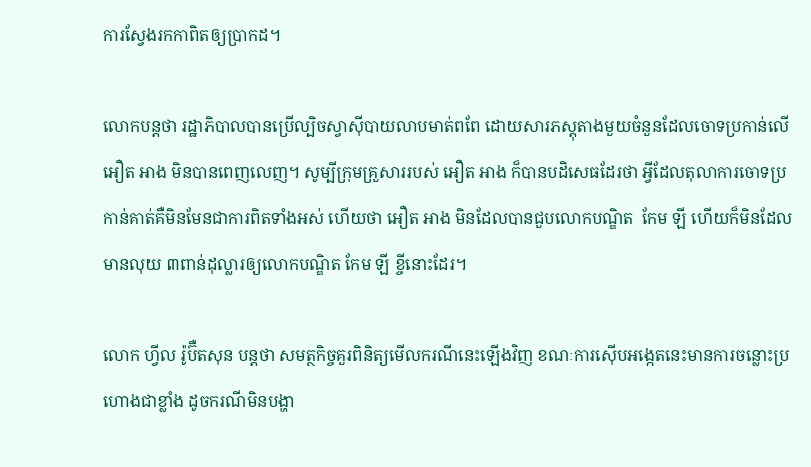ការស្វែងរកកាពិតឲ្យប្រាកដ។

លោកបន្តថា រដ្ឋាភិបាលបានប្រើល្បិចស្វាស៊ីបាយលាបមាត់ពពែ ដោយសារភស្តុតាងមួយចំនួនដែលចោទប្រកាន់លើ អឿត អាង មិនបានពេញលេញ។ សូម្បីក្រុមគ្រួសាររបស់ អឿត អាង ក៏បានបដិសេធដែរថា អ្វីដែលតុលាការចោទប្រកាន់គាត់គឺមិនមែនជាការពិតទាំងអស់ ហើយថា អឿត អាង មិនដែលបានជួបលោកបណ្ឌិត  កែម ឡី ហើយក៏មិនដែលមានលុយ ៣ពាន់ដុល្លារឲ្យលោកបណ្ឌិត កែម ឡី ខ្ចីនោះដែរ។

លោក ហ្វីល រ៉ូប៊ឺតសុន បន្តថា សមត្ថកិច្ចគួរពិនិត្យមើលករណីនេះឡើងវិញ ខណៈការស៊ើបអង្កេតនេះមានការចន្លោះប្រហោងជាខ្លាំង ដូចករណីមិនបង្ហា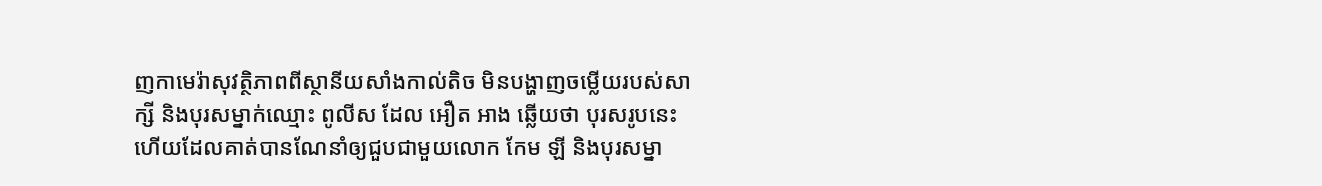ញកាមេរ៉ាសុវត្ថិភាពពីស្ថានីយសាំងកាល់តិច មិនបង្ហាញចម្លើយរបស់សាក្សី និងបុរសម្នាក់ឈ្មោះ ពូលីស ដែល អឿត អាង ឆ្លើយថា បុរសរូបនេះហើយដែលគាត់បានណែនាំឲ្យជួបជាមួយលោក កែម ឡី និងបុរសម្នា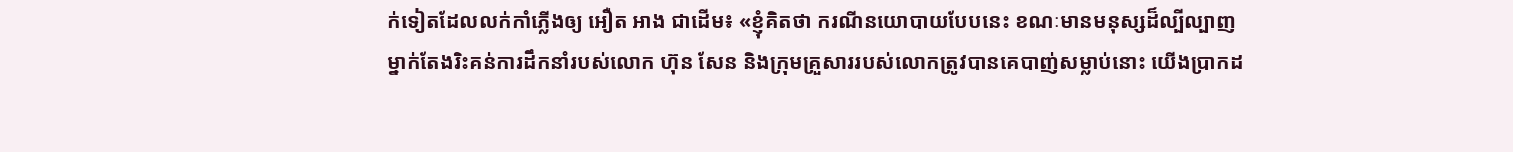ក់ទៀតដែលលក់កាំភ្លើងឲ្យ អឿត អាង ជាដើម៖ «ខ្ញុំគិតថា ករណីនយោបាយបែបនេះ ខណៈមានមនុស្សដ៏ល្បីល្បាញម្នាក់តែងរិះគន់ការដឹកនាំរបស់លោក ហ៊ុន សែន និងក្រុមគ្រួសាររបស់លោកត្រូវបានគេបាញ់សម្លាប់នោះ យើងប្រាកដ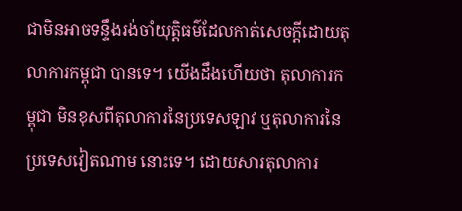ជាមិនអាចទន្ទឹងរង់ចាំយុត្តិធម៌ដែលកាត់សេចក្ដីដោយតុលាការកម្ពុជា បានទេ។ យើងដឹងហើយថា តុលាការកម្ពុជា មិនខុសពីតុលាការនៃប្រទេសឡាវ ឬតុលាការនៃប្រទេសវៀតណាម នោះទេ។ ដោយសារតុលាការ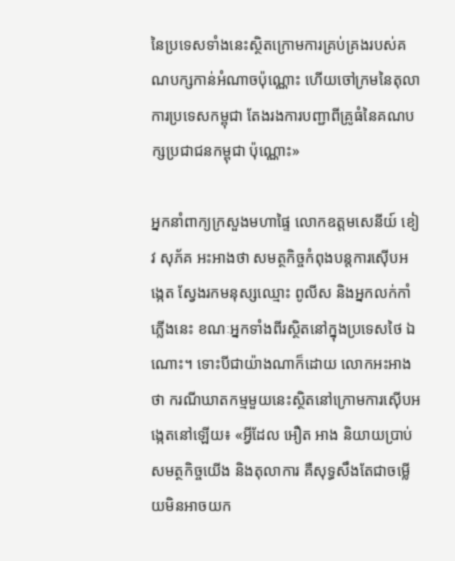នៃប្រទេសទាំងនេះស្ថិតក្រោមការគ្រប់គ្រងរបស់គណបក្សកាន់អំណាចប៉ុណ្ណោះ ហើយចៅក្រមនៃតុលាការប្រទេសកម្ពុជា តែងរងការបញ្ជាពីគ្រូធំនៃគណបក្សប្រជាជនកម្ពុជា ប៉ុណ្ណោះ»

អ្នកនាំពាក្យក្រសួងមហាផ្ទៃ លោកឧត្ដមសេនីយ៍ ខៀវ សុភ័គ អះអាងថា សមត្ថកិច្ចកំពុងបន្តការស៊ើបអង្កេត ស្វែងរកមនុស្សឈ្មោះ ពូលីស និងអ្នកលក់កាំភ្លើងនេះ ខណៈអ្នកទាំងពីរស្ថិតនៅក្នុងប្រទេសថៃ ឯណោះ។ ទោះបីជាយ៉ាងណាក៏ដោយ លោកអះអាងថា ករណីឃាតកម្មមួយនេះស្ថិតនៅក្រោមការស៊ើបអង្កេតនៅឡើយ៖ «អ្វីដែល អឿត អាង និយាយប្រាប់សមត្ថកិច្ចយើង និងតុលាការ គឺសុទ្ធសឹងតែជាចម្លើយមិនអាចយក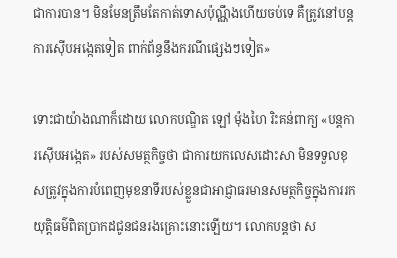ជាការបាន។ មិនមែនត្រឹមតែកាត់ទោសប៉ុណ្ណឹងហើយចប់ទេ គឺត្រូវនៅបន្តការស៊ើបអង្កេតទៀត ពាក់ព័ន្ធនឹងករណីផ្សេងៗទៀត»

ទោះជាយ៉ាងណាក៏ដោយ លោកបណ្ឌិត ឡៅ ម៉ុងហៃ រិះគន់ពាក្យ «បន្តការស៊ើបអង្កេត» របស់សមត្ថកិច្ចថា ជាការយកលេសដោះសា មិនទទួលខុសត្រូវក្នុងការបំពេញមុខនាទីរបស់ខ្លួនជាអាជ្ញាធរមានសមត្ថកិច្ចក្នុងការរកយុត្តិធម៌ពិតប្រាកដជូនជនរងគ្រោះនោះឡើយ។ លោកបន្តថា ស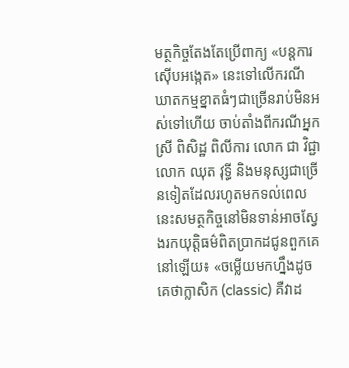មត្ថកិច្ចតែងតែប្រើពាក្យ «បន្តការស៊ើបអង្កេត» នេះទៅលើករណីឃាតកម្មខ្នាតធំៗជាច្រើនរាប់មិនអស់ទៅហើយ ចាប់តាំងពីករណីអ្នកស្រី ពិសិដ្ឋ ពិលីការ លោក ជា វិជ្ជា លោក ឈុត វុទ្ធី និងមនុស្សជាច្រើនទៀតដែលរហូតមកទល់ពេលនេះសមត្ថកិច្ចនៅមិនទាន់អាចស្វែងរកយុត្តិធម៌ពិតប្រាកដជូនពួកគេនៅឡើយ៖ «ចម្លើយមកហ្នឹងដូចគេថាក្លាសិក (classic) គឺវាដ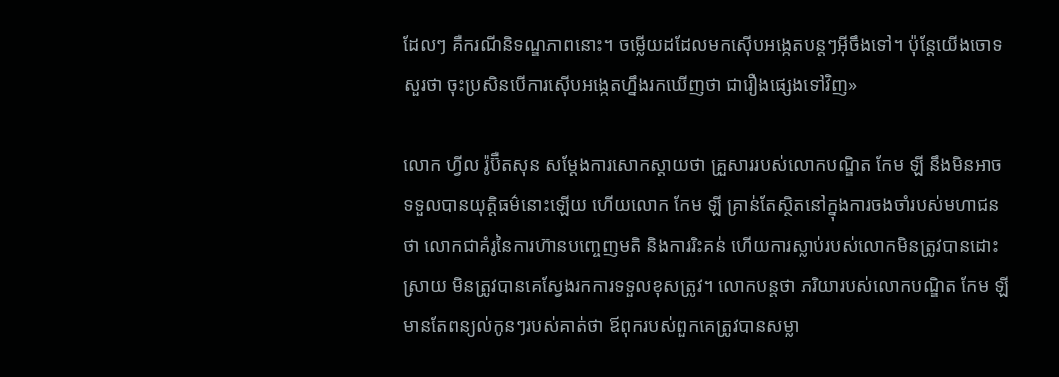ដែលៗ គឺករណីនិទណ្ឌភាពនោះ។ ចម្លើយដដែលមកស៊ើបអង្កេតបន្តៗអ៊ីចឹងទៅ។ ប៉ុន្តែយើងចោទសួរថា ចុះប្រសិនបើការស៊ើបអង្កេតហ្នឹងរកឃើញថា ជារឿងផ្សេងទៅវិញ»

លោក ហ្វីល រ៉ូប៊ឺតសុន សម្ដែងការសោកស្ដាយថា គ្រួសាររបស់លោកបណ្ឌិត កែម ឡី នឹងមិនអាចទទួលបានយុត្តិធម៌នោះឡើយ ហើយលោក កែម ឡី គ្រាន់តែស្ថិតនៅក្នុងការចងចាំរបស់មហាជនថា លោកជាគំរូនៃការហ៊ានបញ្ចេញមតិ និងការរិះគន់ ហើយការស្លាប់របស់លោកមិនត្រូវបានដោះស្រាយ មិនត្រូវបានគេស្វែងរកការទទួលខុសត្រូវ។ លោកបន្តថា ភរិយារបស់លោកបណ្ឌិត កែម ឡី មានតែពន្យល់កូនៗរបស់គាត់ថា ឪពុករបស់ពួកគេត្រូវបានសម្លា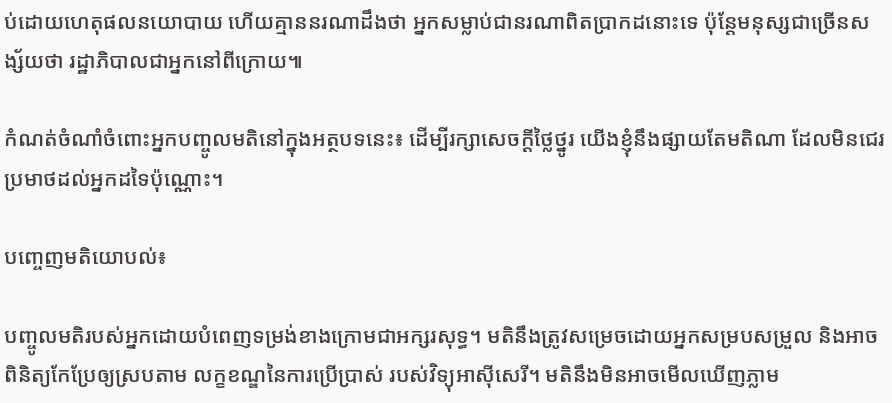ប់ដោយហេតុផលនយោបាយ ហើយគ្មាននរណាដឹងថា អ្នកសម្លាប់ជានរណាពិតប្រាកដនោះទេ ប៉ុន្តែមនុស្សជាច្រើនសង្ស័យថា រដ្ឋាភិបាលជាអ្នកនៅពីក្រោយ៕

កំណត់ចំណាំចំពោះអ្នកបញ្ចូលមតិនៅក្នុងអត្ថបទនេះ៖ ដើម្បីរក្សាសេចក្ដីថ្លៃថ្នូរ យើងខ្ញុំនឹងផ្សាយតែមតិណា ដែលមិនជេរប្រមាថដល់អ្នកដទៃប៉ុណ្ណោះ។

បញ្ចេញមតិយោបល់៖

បញ្ចូលមតិរបស់អ្នកដោយបំពេញទម្រង់ខាងក្រោមជាអក្សរសុទ្ធ។ មតិនឹងត្រូវសម្រេចដោយអ្នកសម្របសម្រួល និងអាចពិនិត្យកែប្រែឲ្យស្របតាម លក្ខខណ្ឌនៃការប្រើប្រាស់ របស់វិទ្យុអាស៊ីសេរី។ មតិនឹងមិនអាចមើលឃើញភ្លាម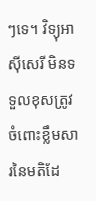ៗទេ។ វិទ្យុអាស៊ីសេរី មិនទទួលខុសត្រូវចំពោះខ្លឹមសារនៃមតិដែ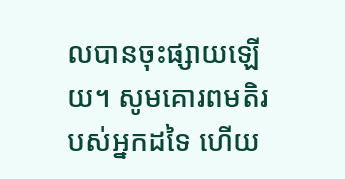លបានចុះផ្សាយឡើយ។ សូមគោរពមតិរបស់អ្នកដទៃ ហើយ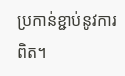ប្រកាន់ខ្ជាប់នូវការពិត។